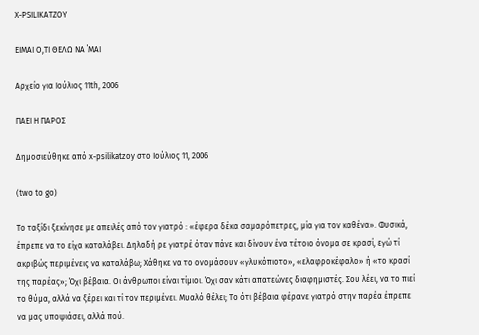X-PSILIKATZOY

ΕΙΜΑΙ Ο,ΤΙ ΘΕΛΩ ΝΑ ΄ΜΑΙ

Αρχείο για Ιούλιος 11th, 2006

ΠΑΕΙ Η ΠΑΡΟΣ

Δημοσιεύθηκε από x-psilikatzoy στο Ιούλιος 11, 2006

(two to go)

Το ταξίδι ξεκίνησε με απειλές από τον γιατρό : «έφερα δέκα σαμαρόπετρες, μία για τον καθένα». Φυσικά, έπρεπε να το είχα καταλάβει. Δηλαδή ρε γιατρέ όταν πάνε και δίνουν ένα τέτοιο όνομα σε κρασί, εγώ τί ακριβώς περιμένεις να καταλάβω; Χάθηκε να το ονομάσουν «γλυκόπιοτο», «ελαφροκέφαλο» ή «το κρασί της παρέας»; Όχι βέβαια. Οι άνθρωποι είναι τίμιοι. Όχι σαν κάτι απατεώνες διαφημιστές. Σου λέει, να το πιεί το θύμα, αλλά να ξέρει και τί τον περιμένει. Μυαλό θέλει; Το ότι βέβαια φέρανε γιατρό στην παρέα έπρεπε να μας υποψιάσει, αλλά πού.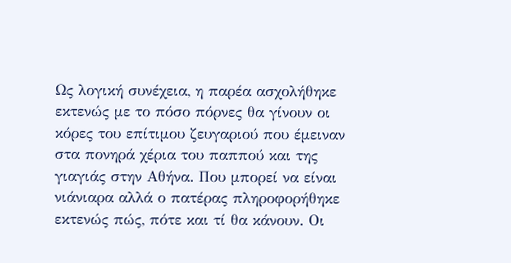Ως λογική συνέχεια, η παρέα ασχολήθηκε εκτενώς με το πόσο πόρνες θα γίνουν οι κόρες του επίτιμου ζευγαριού που έμειναν στα πονηρά χέρια του παππού και της γιαγιάς στην Αθήνα. Που μπορεί να είναι νιάνιαρα αλλά ο πατέρας πληροφορήθηκε εκτενώς πώς, πότε και τί θα κάνουν. Οι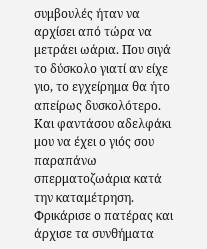συμβουλές ήταν να αρχίσει από τώρα να μετράει ωάρια. Που σιγά το δύσκολο γιατί αν είχε γιο, το εγχείρημα θα ήτο απείρως δυσκολότερο. Και φαντάσου αδελφάκι μου να έχει ο γιός σου παραπάνω σπερματοζωάρια κατά την καταμέτρηση. Φρικάρισε ο πατέρας και άρχισε τα συνθήματα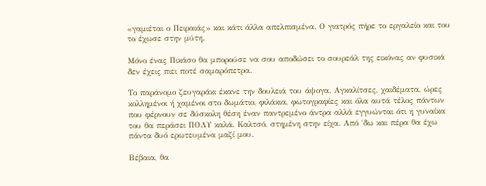«γαμιέται ο Πειραιάς» και κάτι άλλα απελπισμένα. Ο γιατρός πήρε το εργαλείο και του το έχωσε στην μύτη.

Μόνο ένας Πικάσο θα μπορούσε να σου αποδώσει το σουρεάλ της εικόνας αν φυσικά δεν έχεις πιει ποτέ σαμαρόπετρα.

Το παράνομο ζευγαράκι έκανε την δουλειά του άψογα. Αγκαλίτσες, χαιδέματα, ώρες κολλημένοι ή χαμένοι στο δωμάτιο, φιλάκια, φωτογραφίες και όλα αυτά τέλος πάντων που φέρνουν σε δύσκολη θέση έναν παντρεμένο άντρα αλλά εγγυώνται ότι η γυναίκα του θα περάσει ΠΟΛΥ καλά. Καλτσό, στημένη στην είχα. Από ΄δω και πέρα θα έχω πάντα δυό ερωτευμένα μαζί μου.

Βέβαια, θα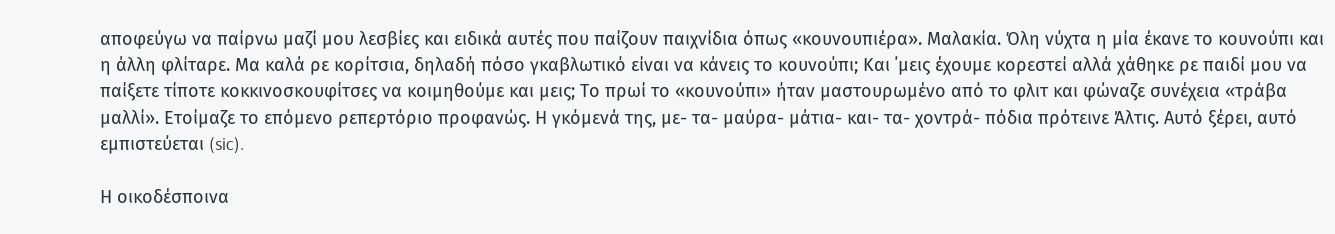αποφεύγω να παίρνω μαζί μου λεσβίες και ειδικά αυτές που παίζουν παιχνίδια όπως «κουνουπιέρα». Μαλακία. Όλη νύχτα η μία έκανε το κουνούπι και η άλλη φλίταρε. Μα καλά ρε κορίτσια, δηλαδή πόσο γκαβλωτικό είναι να κάνεις το κουνούπι; Και ΄μεις έχουμε κορεστεί αλλά χάθηκε ρε παιδί μου να παίξετε τίποτε κοκκινοσκουφίτσες να κοιμηθούμε και μεις; Το πρωί το «κουνούπι» ήταν μαστουρωμένο από το φλιτ και φώναζε συνέχεια «τράβα μαλλί». Ετοίμαζε το επόμενο ρεπερτόριο προφανώς. Η γκόμενά της, με- τα- μαύρα- μάτια- και- τα- χοντρά- πόδια πρότεινε Άλτις. Αυτό ξέρει, αυτό εμπιστεύεται (sic).

Η οικοδέσποινα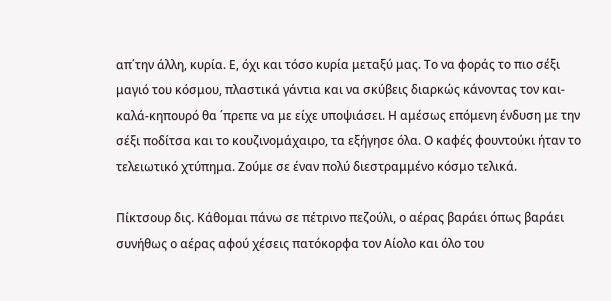απ΄την άλλη, κυρία. Ε, όχι και τόσο κυρία μεταξύ μας. Το να φοράς το πιο σέξι μαγιό του κόσμου, πλαστικά γάντια και να σκύβεις διαρκώς κάνοντας τον και-καλά-κηπουρό θα ΄πρεπε να με είχε υποψιάσει. Η αμέσως επόμενη ένδυση με την σέξι ποδίτσα και το κουζινομάχαιρο, τα εξήγησε όλα. Ο καφές φουντούκι ήταν το τελειωτικό χτύπημα. Ζούμε σε έναν πολύ διεστραμμένο κόσμο τελικά.

Πίκτσουρ δις. Κάθομαι πάνω σε πέτρινο πεζούλι, ο αέρας βαράει όπως βαράει συνήθως ο αέρας αφού χέσεις πατόκορφα τον Αίολο και όλο του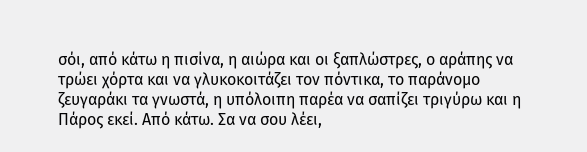σόι, από κάτω η πισίνα, η αιώρα και οι ξαπλώστρες, ο αράπης να τρώει χόρτα και να γλυκοκοιτάζει τον πόντικα, το παράνομο ζευγαράκι τα γνωστά, η υπόλοιπη παρέα να σαπίζει τριγύρω και η Πάρος εκεί. Από κάτω. Σα να σου λέει,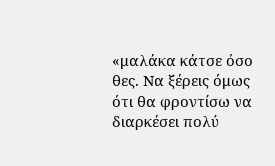«μαλάκα κάτσε όσο θες. Να ξέρεις όμως ότι θα φροντίσω να διαρκέσει πολύ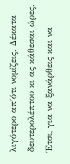λιγότερο απ΄ότι νομίζεις. Δέκατα δευτερολέπτου κι ας κάθεσαι ώρες. Έτσι, για να ξανάρθεις και να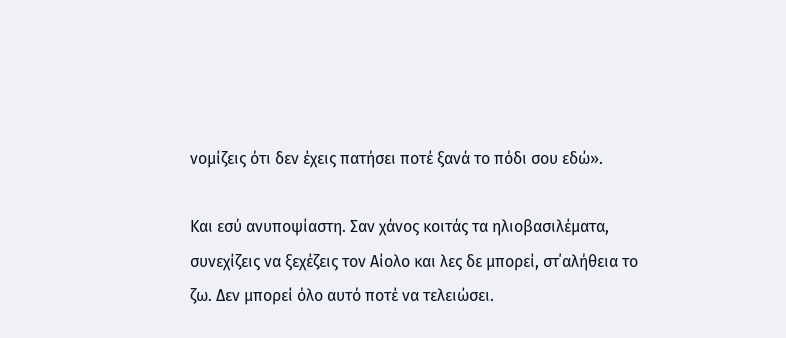νομίζεις ότι δεν έχεις πατήσει ποτέ ξανά το πόδι σου εδώ».

Και εσύ ανυποψίαστη. Σαν χάνος κοιτάς τα ηλιοβασιλέματα, συνεχίζεις να ξεχέζεις τον Αίολο και λες δε μπορεί, στ΄αλήθεια το ζω. Δεν μπορεί όλο αυτό ποτέ να τελειώσει.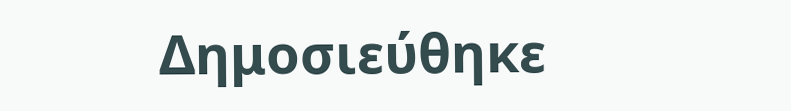Δημοσιεύθηκε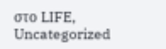στο LIFE, Uncategorized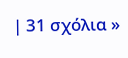| 31 σχόλια »